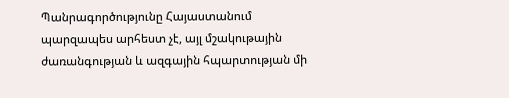Պանրագործությունը Հայաստանում պարզապես արհեստ չէ, այլ մշակութային ժառանգության և ազգային հպարտության մի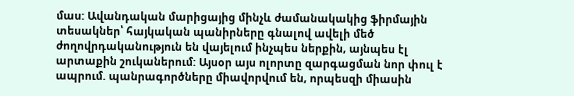մաս: Ավանդական մարիցայից մինչև ժամանակակից ֆիրմային տեսակներ՝ հայկական պանիրները գնալով ավելի մեծ ժողովրդականություն են վայելում ինչպես ներքին, այնպես էլ արտաքին շուկաներում: Այսօր այս ոլորտը զարգացման նոր փուլ է ապրում. պանրագործները միավորվում են, որպեսզի միասին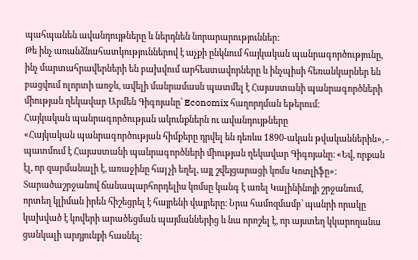պահպանեն ավանդույթները և ներդնեն նորարարություններ:
Թե ինչ առանձնահատկություններով է աչքի ընկնում հայկական պանրագործությունը, ինչ մարտահրավերների են բախվում արհեստավորները և ինչպիսի հեռանկարներ են բացվում ոլորտի առջև, ավելի մանրամասն պատմել է Հայաստանի պանրագործների միության ղեկավար Արմեն Գիգոյանը՝ Economix հաղորդման եթերում։
Հայկական պանրագործության ակունքներն ու ավանդույթները
«Հայկական պանրագործության հիմքերը դրվել են դեռևս 1890-ական թվականներին», - պատմում է Հայաստանի պանրագործների միության ղեկավար Գիգոյանը։ «Եվ, որքան էլ, որ զարմանալի է, առաջինը հայ չի եղել, այլ շվեյցարացի կոմս Կոտլիֆը»։
Տարածաշրջանով ճանապարհորդելիս կոմսը կանգ է առել Կալինինոյի շրջանում, որտեղ կլիման իրեն հիշեցրել է հայրենի վայրերը։ Նրա համոզմամբ՝ պանրի որակը կախված է կովերի արածեցման պայմաններից և նա որոշել է, որ այստեղ կկարողանա ցանկալի արդյունքի հասնել։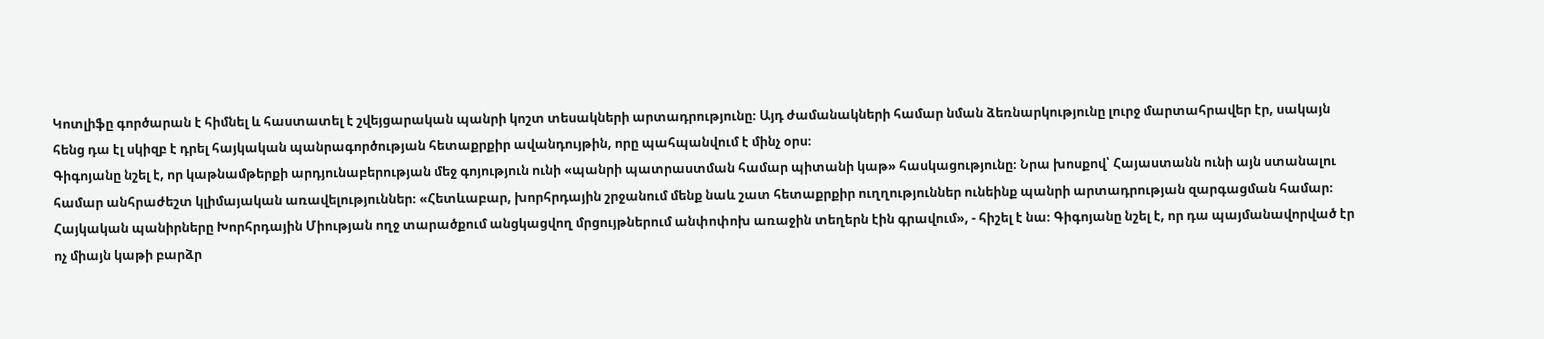Կոտլիֆը գործարան է հիմնել և հաստատել է շվեյցարական պանրի կոշտ տեսակների արտադրությունը։ Այդ ժամանակների համար նման ձեռնարկությունը լուրջ մարտահրավեր էր, սակայն հենց դա էլ սկիզբ է դրել հայկական պանրագործության հետաքրքիր ավանդույթին, որը պահպանվում է մինչ օրս։
Գիգոյանը նշել է, որ կաթնամթերքի արդյունաբերության մեջ գոյություն ունի «պանրի պատրաստման համար պիտանի կաթ» հասկացությունը։ Նրա խոսքով՝ Հայաստանն ունի այն ստանալու համար անհրաժեշտ կլիմայական առավելություններ։ «Հետևաբար, խորհրդային շրջանում մենք նաև շատ հետաքրքիր ուղղություններ ունեինք պանրի արտադրության զարգացման համար։ Հայկական պանիրները Խորհրդային Միության ողջ տարածքում անցկացվող մրցույթներում անփոփոխ առաջին տեղերն էին գրավում», - հիշել է նա։ Գիգոյանը նշել է, որ դա պայմանավորված էր ոչ միայն կաթի բարձր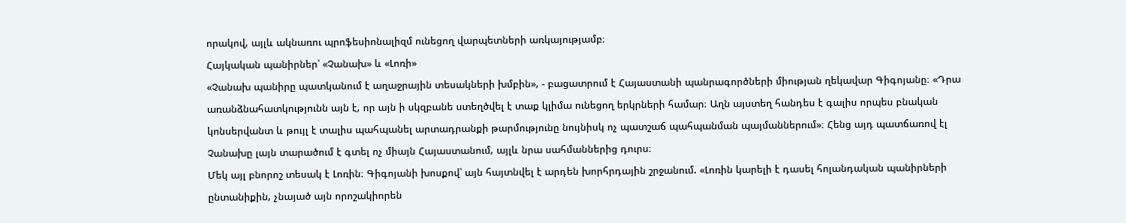որակով, այլև ակնառու պրոֆեսիոնալիզմ ունեցող վարպետների առկայությամբ։
Հայկական պանիրներ՝ «Չանախ» և «Լոռի»
«Չանախ պանիրը պատկանում է աղաջրային տեսակների խմբին», - բացատրում է Հայաստանի պանրագործների միության ղեկավար Գիգոյանը։ «Դրա առանձնահատկությունն այն է, որ այն ի սկզբանե ստեղծվել է տաք կլիմա ունեցող երկրների համար։ Աղն այստեղ հանդես է գալիս որպես բնական կոնսերվանտ և թույլ է տալիս պահպանել արտադրանքի թարմությունը նույնիսկ ոչ պատշաճ պահպանման պայմաններում»։ Հենց այդ պատճառով էլ Չանախը լայն տարածում է գտել ոչ միայն Հայաստանում, այլև նրա սահմաններից դուրս։
Մեկ այլ բնորոշ տեսակ է Լոռին։ Գիգոյանի խոսքով՝ այն հայտնվել է արդեն խորհրդային շրջանում. «Լոռին կարելի է դասել հոլանդական պանիրների ընտանիքին, չնայած այն որոշակիորեն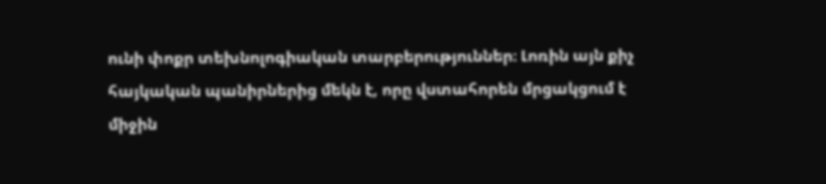ունի փոքր տեխնոլոգիական տարբերություններ։ Լոռին այն քիչ հայկական պանիրներից մեկն է, որը վստահորեն մրցակցում է միջին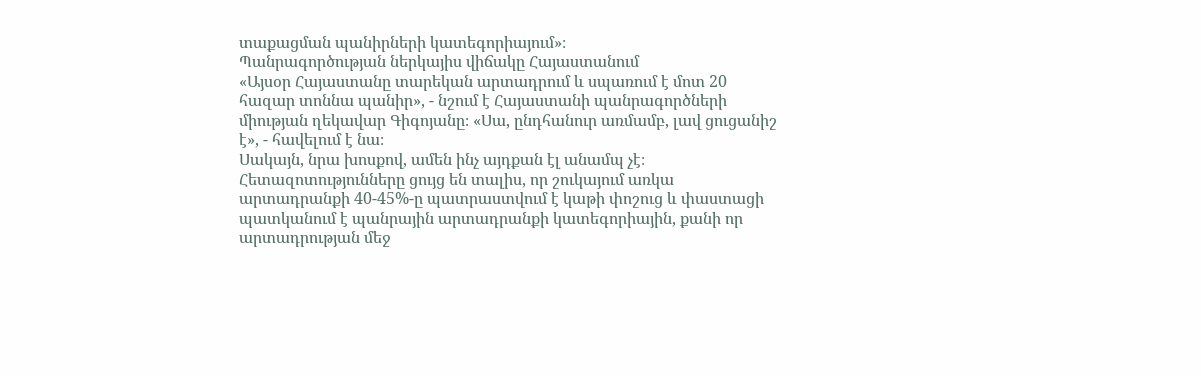տաքացման պանիրների կատեգորիայում»։
Պանրագործության ներկայիս վիճակը Հայաստանում
«Այսօր Հայաստանը տարեկան արտադրում և սպառում է մոտ 20 հազար տոննա պանիր», - նշում է Հայաստանի պանրագործների միության ղեկավար Գիգոյանը։ «Սա, ընդհանուր առմամբ, լավ ցուցանիշ է», - հավելում է նա։
Սակայն, նրա խոսքով, ամեն ինչ այդքան էլ անամպ չէ։ Հետազոտությունները ցույց են տալիս, որ շուկայում առկա արտադրանքի 40-45%-ը պատրաստվում է կաթի փոշուց և փաստացի պատկանում է պանրային արտադրանքի կատեգորիային, քանի որ արտադրության մեջ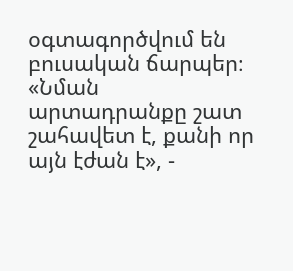օգտագործվում են բուսական ճարպեր։ «Նման արտադրանքը շատ շահավետ է, քանի որ այն էժան է», -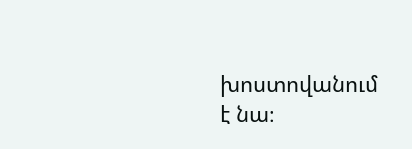խոստովանում է նա։